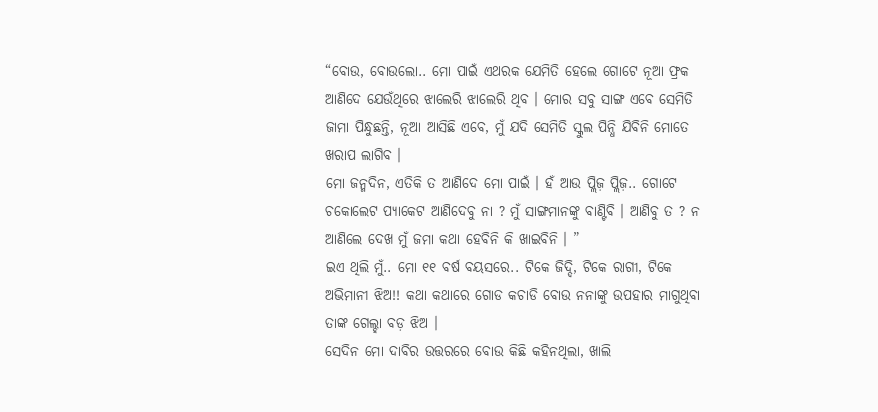“ବୋଉ, ବୋଉଲୋ.. ମୋ ପାଇଁ ଏଥରକ ଯେମିତି ହେଲେ ଗୋଟେ ନୂଆ ଫ୍ରକ ଆଣିଦେ ଯେଉଁଥିରେ ଝାଲେରି ଝାଲେରି ଥିବ । ମୋର ସବୁ ସାଙ୍ଗ ଏବେ ସେମିତି ଜାମା ପିନ୍ଧୁଛନ୍ତି, ନୂଆ ଆସିଛି ଏବେ, ମୁଁ ଯଦି ସେମିତି ସ୍କୁଲ ପିନ୍ଧି ଯିବିନି ମୋତେ ଖରାପ ଲାଗିବ ।
ମୋ ଜନ୍ମଦିନ, ଏତିକି ତ ଆଣିଦେ ମୋ ପାଇଁ । ହଁ ଆଉ ପ୍ଲିଜ଼ ପ୍ଲିଜ଼.. ଗୋଟେ ଚକୋଲେଟ ପ୍ୟାକେଟ ଆଣିଦେବୁ ନା ? ମୁଁ ସାଙ୍ଗମାନଙ୍କୁ ବାଣ୍ଟିବି । ଆଣିବୁ ତ ? ନ ଆଣିଲେ ଦେଖ ମୁଁ ଜମା କଥା ହେବିନି କି ଖାଇବିନି । ”
ଇଏ ଥିଲି ମୁଁ.. ମୋ ୧୧ ବର୍ଷ ବୟସରେ.. ଟିକେ ଜିଦ୍ଦି, ଟିକେ ରାଗୀ, ଟିକେ ଅଭିମାନୀ ଝିଅ!! କଥା କଥାରେ ଗୋଡ କଚାଡି ବୋଉ ନନାଙ୍କୁ ଉପହାର ମାଗୁଥିବା ତାଙ୍କ ଗେଲ୍ହା ବଡ଼ ଝିଅ ।
ସେଦିନ ମୋ ଦାବିର ଉତ୍ତରରେ ବୋଉ କିଛି କହିନଥିଲା, ଖାଲି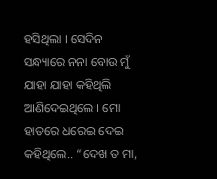ହସିଥିଲା । ସେଦିନ ସନ୍ଧ୍ୟାରେ ନନା ବୋଉ ମୁଁ ଯାହା ଯାହା କହିଥିଲି ଆଣିଦେଇଥିଲେ । ମୋ ହାତରେ ଧରେଇ ଦେଇ କହିଥିଲେ.. “ଦେଖ ତ ମା,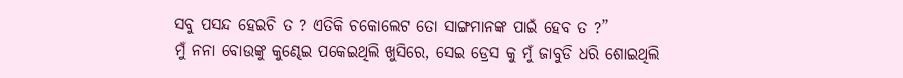ସବୁ ପସନ୍ଦ ହେଇଚି ତ ? ଏତିକି ଚକୋଲେଟ ତୋ ସାଙ୍ଗମାନଙ୍କ ପାଇଁ ହେବ ତ ?”
ମୁଁ ନନା ବୋଉଙ୍କୁ କୁଣ୍ଢେଇ ପକେଇଥିଲି ଖୁସିରେ, ସେଇ ଡ୍ରେସ କୁ ମୁଁ ଜାବୁଡି ଧରି ଶୋଇଥିଲି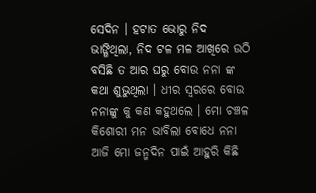ସେଦିନ । ହଟାତ ଭୋରୁ ନିଦ ଭାଙ୍ଗିଥିଲା, ନିଦ ଟଳ ମଳ ଆଖିରେ ଉଠି ବସିଛି ତ ଆର ଘରୁ ବୋଉ ନନା ଙ୍କ କଥା ଶୁଭୁଥିଲା । ଧୀର ସ୍ୱରରେ ବୋଉ ନନାଙ୍କୁ କୁ କଣ କହୁଥଲେ । ମୋ ଚଞ୍ଚଳ କିଶୋରୀ ମନ ଭାବିଲା ବୋଧେ ନନା ଆଜି ମୋ ଜନ୍ମଦିନ ପାଇଁ ଆହୁରି କିଛି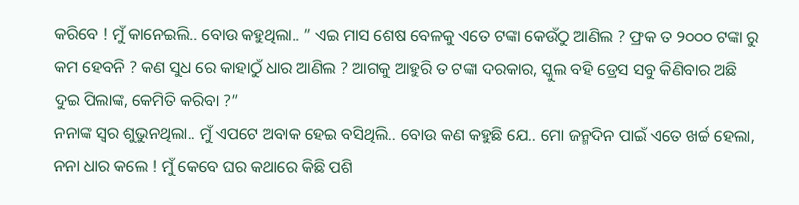କରିବେ ! ମୁଁ କାନେଇଲି.. ବୋଉ କହୁଥିଲା.. ” ଏଇ ମାସ ଶେଷ ବେଳକୁ ଏତେ ଟଙ୍କା କେଉଁଠୁ ଆଣିଲ ? ଫ୍ରକ ତ ୨୦୦୦ ଟଙ୍କା ରୁ କମ ହେବନି ? କଣ ସୁଧ ରେ କାହାଠୁଁ ଧାର ଆଣିଲ ? ଆଗକୁ ଆହୁରି ତ ଟଙ୍କା ଦରକାର, ସ୍କୁଲ ବହି ଡ୍ରେସ ସବୁ କିଣିବାର ଅଛି ଦୁଇ ପିଲାଙ୍କ, କେମିତି କରିବା ?”
ନନାଙ୍କ ସ୍ୱର ଶୁଭୁନଥିଲା.. ମୁଁ ଏପଟେ ଅବାକ ହେଇ ବସିଥିଲି.. ବୋଉ କଣ କହୁଛି ଯେ.. ମୋ ଜନ୍ମଦିନ ପାଇଁ ଏତେ ଖର୍ଚ୍ଚ ହେଲା, ନନା ଧାର କଲେ ! ମୁଁ କେବେ ଘର କଥାରେ କିଛି ପଶି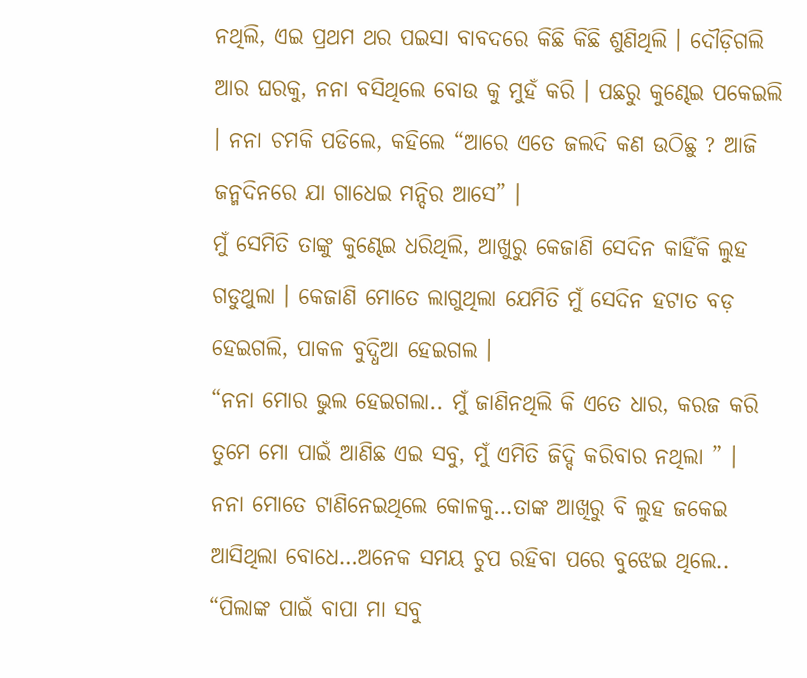ନଥିଲି, ଏଇ ପ୍ରଥମ ଥର ପଇସା ବାବଦରେ କିଛି କିଛି ଶୁଣିଥିଲି । ଦୌଡ଼ିଗଲି ଆର ଘରକୁ, ନନା ବସିଥିଲେ ବୋଉ କୁ ମୁହଁ କରି । ପଛରୁ କୁଣ୍ଢେଇ ପକେଇଲି । ନନା ଚମକି ପଡିଲେ, କହିଲେ “ଆରେ ଏତେ ଜଲଦି କଣ ଉଠିଛୁ ? ଆଜି ଜନ୍ମଦିନରେ ଯା ଗାଧେଇ ମନ୍ଦିର ଆସେ” ।
ମୁଁ ସେମିତି ତାଙ୍କୁ କୁଣ୍ଢେଇ ଧରିଥିଲି, ଆଖୁରୁ କେଜାଣି ସେଦିନ କାହିଁକି ଲୁହ ଗଡୁଥୁଲା । କେଜାଣି ମୋତେ ଲାଗୁଥିଲା ଯେମିତି ମୁଁ ସେଦିନ ହଟାତ ବଡ଼ ହେଇଗଲି, ପାକଳ ବୁଦ୍ଧିଆ ହେଇଗଲ ।
“ନନା ମୋର ଭୁଲ ହେଇଗଲା.. ମୁଁ ଜାଣିନଥିଲି କି ଏତେ ଧାର, କରଜ କରି ତୁମେ ମୋ ପାଇଁ ଆଣିଛ ଏଇ ସବୁ, ମୁଁ ଏମିତି ଜିଦ୍ଦି କରିବାର ନଥିଲା ” ।
ନନା ମୋତେ ଟାଣିନେଇଥିଲେ କୋଳକୁ…ତାଙ୍କ ଆଖିରୁ ବି ଲୁହ ଜକେଇ ଆସିଥିଲା ବୋଧେ…ଅନେକ ସମୟ ଚୁପ ରହିବା ପରେ ବୁଝେଇ ଥିଲେ.. “ପିଲାଙ୍କ ପାଇଁ ବାପା ମା ସବୁ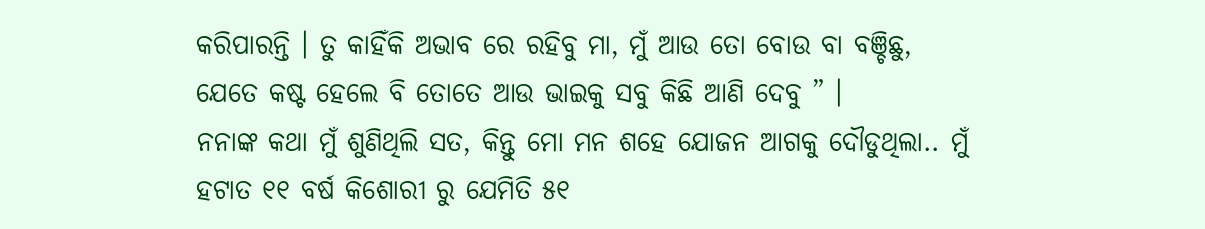କରିପାରନ୍ତି । ତୁ କାହିଁକି ଅଭାବ ରେ ରହିବୁ ମା, ମୁଁ ଆଉ ତୋ ବୋଉ ବା ବଞ୍ଚିଛୁ, ଯେତେ କଷ୍ଟ ହେଲେ ବି ତୋତେ ଆଉ ଭାଇକୁ ସବୁ କିଛି ଆଣି ଦେବୁ ” ।
ନନାଙ୍କ କଥା ମୁଁ ଶୁଣିଥିଲି ସତ, କିନ୍ତୁ ମୋ ମନ ଶହେ ଯୋଜନ ଆଗକୁ ଦୌଡୁଥିଲା.. ମୁଁ ହଟାତ ୧୧ ବର୍ଷ କିଶୋରୀ ରୁ ଯେମିତି ୫୧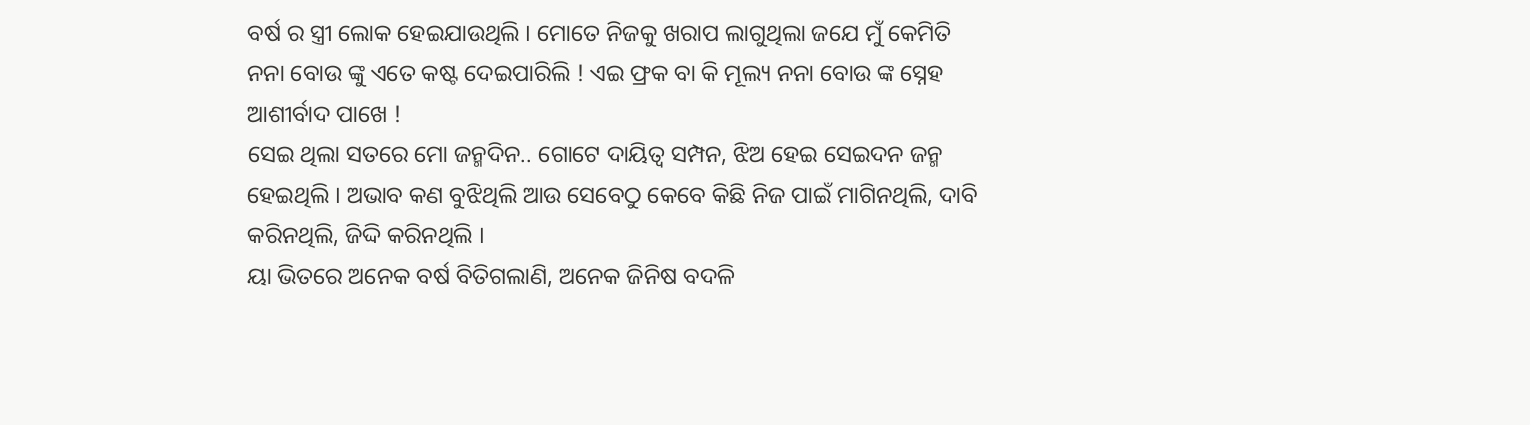ବର୍ଷ ର ସ୍ତ୍ରୀ ଲୋକ ହେଇଯାଉଥିଲି । ମୋତେ ନିଜକୁ ଖରାପ ଲାଗୁଥିଲା ଜଯେ ମୁଁ କେମିତି ନନା ବୋଉ ଙ୍କୁ ଏତେ କଷ୍ଟ ଦେଇପାରିଲି ! ଏଇ ଫ୍ରକ ବା କି ମୂଲ୍ୟ ନନା ବୋଉ ଙ୍କ ସ୍ନେହ ଆଶୀର୍ବାଦ ପାଖେ !
ସେଇ ଥିଲା ସତରେ ମୋ ଜନ୍ମଦିନ.. ଗୋଟେ ଦାୟିତ୍ୱ ସମ୍ପନ, ଝିଅ ହେଇ ସେଇଦନ ଜନ୍ମ ହେଇଥିଲି । ଅଭାବ କଣ ବୁଝିଥିଲି ଆଉ ସେବେଠୁ କେବେ କିଛି ନିଜ ପାଇଁ ମାଗିନଥିଲି, ଦାବି କରିନଥିଲି, ଜିଦ୍ଦି କରିନଥିଲି ।
ୟା ଭିତରେ ଅନେକ ବର୍ଷ ବିତିଗଲାଣି, ଅନେକ ଜିନିଷ ବଦଳି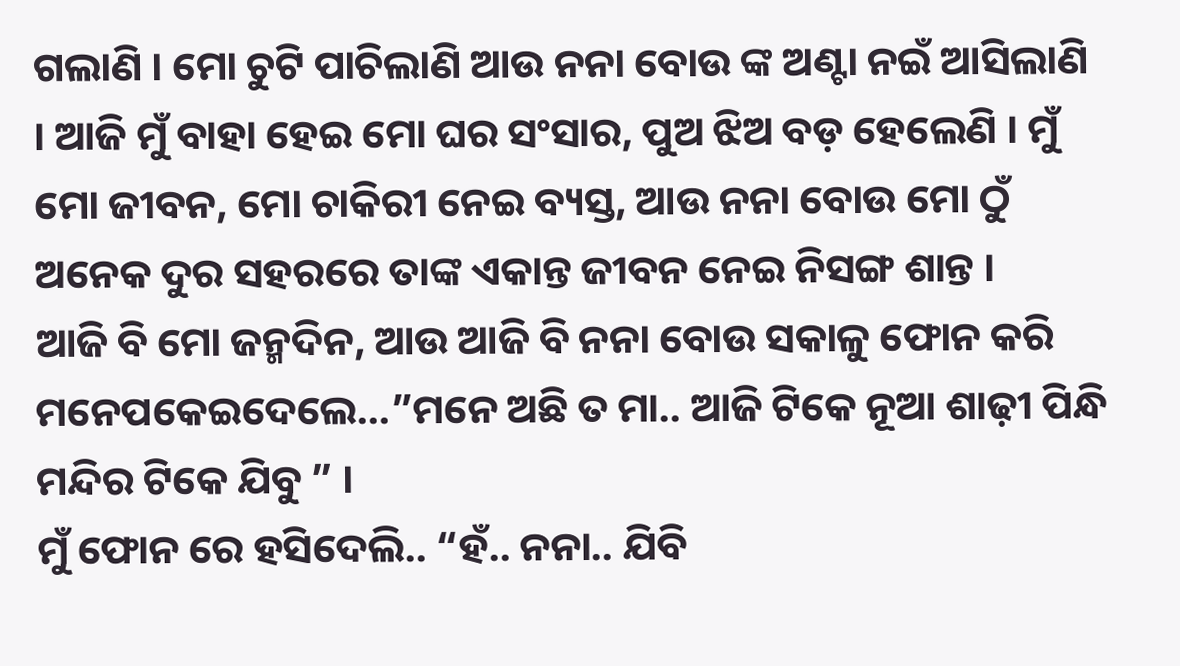ଗଲାଣି । ମୋ ଚୁଟି ପାଚିଲାଣି ଆଉ ନନା ବୋଉ ଙ୍କ ଅଣ୍ଟା ନଇଁ ଆସିଲାଣି । ଆଜି ମୁଁ ବାହା ହେଇ ମୋ ଘର ସଂସାର, ପୁଅ ଝିଅ ବଡ଼ ହେଲେଣି । ମୁଁ ମୋ ଜୀବନ, ମୋ ଚାକିରୀ ନେଇ ବ୍ୟସ୍ତ, ଆଉ ନନା ବୋଉ ମୋ ଠୁଁ ଅନେକ ଦୁର ସହରରେ ତାଙ୍କ ଏକାନ୍ତ ଜୀବନ ନେଇ ନିସଙ୍ଗ ଶାନ୍ତ ।
ଆଜି ବି ମୋ ଜନ୍ମଦିନ, ଆଉ ଆଜି ବି ନନା ବୋଉ ସକାଳୁ ଫୋନ କରି ମନେପକେଇଦେଲେ…”ମନେ ଅଛି ତ ମା.. ଆଜି ଟିକେ ନୂଆ ଶାଢ଼ୀ ପିନ୍ଧି ମନ୍ଦିର ଟିକେ ଯିବୁ ” ।
ମୁଁ ଫୋନ ରେ ହସିଦେଲି.. “ହଁ.. ନନା.. ଯିବି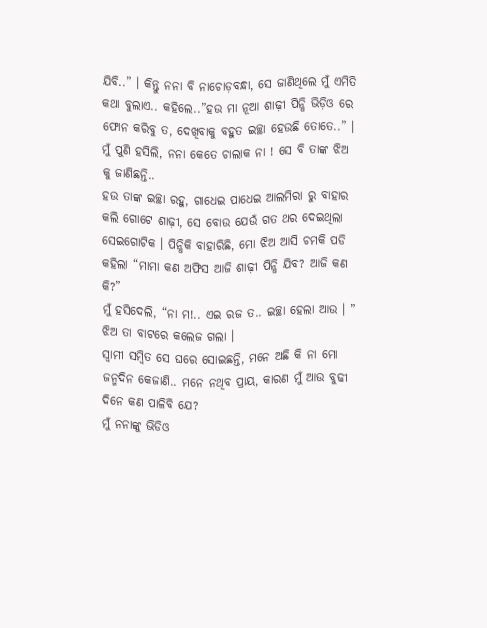ଯିବି..” । କିନ୍ତୁ ନନା ବି ନାଚୋଡ଼ବନ୍ଧା, ସେ ଜାଣିଥିଲେ ମୁଁ ଏମିତି କଥା ବୁଲାଏ.. କହିଲେ..”ହଉ ମା ନୂଆ ଶାଢ଼ୀ ପିନ୍ଧି ଭିଡ଼ିଓ ରେ ଫୋନ କରିବୁ ତ, ଦେଖିବାକୁ ବହୁତ ଇଚ୍ଛା ହେଉଛି ତୋତେ..” ।
ମୁଁ ପୁଣି ହସିଲି, ନନା କେତେ ଚାଲାକ ନା ! ସେ ବି ତାଙ୍କ ଝିଅ କୁ ଜାଣିଛନ୍ତି..
ହଉ ତାଙ୍କ ଇଚ୍ଛା ରହୁ, ଗାଧେଇ ପାଧେଇ ଆଲମିରା ରୁ ବାହାର କଲି ଗୋଟେ ଶାଢ଼ୀ, ସେ ବୋଉ ଯେଉଁ ଗତ ଥର ଦେଇଥିଲା ସେଇଗୋଟିକ । ପିନ୍ଧିକି ବାହାରିଛି, ମୋ ଝିଅ ଆସି ଚମକି ପଡି କହିଲା “ମାମା କଣ ଅଫିସ ଆଜି ଶାଢ଼ୀ ପିନ୍ଧି ଯିବ? ଆଜି କଣ କି?”
ମୁଁ ହସିଦେଲି, “ନା ମ!.. ଏଇ ରଜ ତ.. ଇଚ୍ଛା ହେଲା ଆଉ । ”
ଝିଅ ତା ବାଟରେ କଲେଜ ଗଲା ।
ସ୍ୱାମୀ ସମ୍ବିତ ସେ ଘରେ ସୋଇଛନ୍ତି, ମନେ ଅଛି କି ନା ମୋ ଜନ୍ମଦିନ କେଜାଣି.. ମନେ ନଥିବ ପ୍ରାୟ, କାରଣ ମୁଁ ଆଉ ବୁଢୀ ଦିନେ କଣ ପାଳିବି ଯେ?
ମୁଁ ନନାଙ୍କୁ ଭିଡିଓ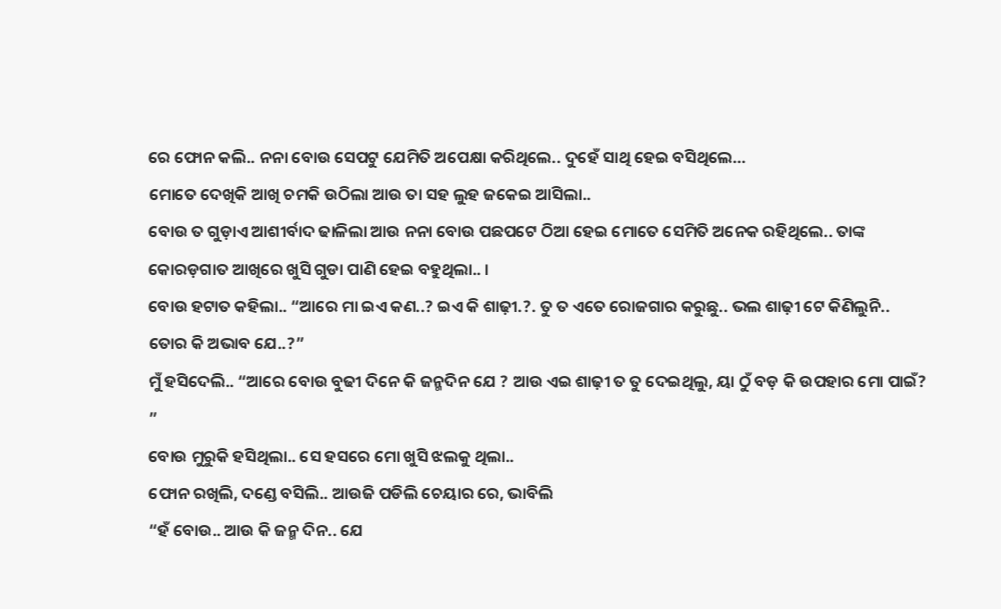ରେ ଫୋନ କଲି.. ନନା ବୋଉ ସେପଟୁ ଯେମିତି ଅପେକ୍ଷା କରିଥିଲେ.. ଦୁହେଁ ସାଥି ହେଇ ବସିଥିଲେ…
ମୋତେ ଦେଖିକି ଆଖି ଚମକି ଉଠିଲା ଆଉ ତା ସହ ଲୁହ ଜକେଇ ଆସିଲା..
ବୋଉ ତ ଗୁଡ଼ାଏ ଆଶୀର୍ବାଦ ଢାଳିଲା ଆଉ ନନା ବୋଉ ପଛପଟେ ଠିଆ ହେଇ ମୋତେ ସେମିତି ଅନେକ ରହିଥିଲେ.. ତାଙ୍କ କୋରଡ଼ଗାତ ଆଖିରେ ଖୁସି ଗୁଡା ପାଣି ହେଇ ବହୁଥିଲା.. ।
ବୋଉ ହଟାତ କହିଲା.. “ଆରେ ମା ଇଏ କଣ..? ଇଏ କି ଶାଢ଼ୀ.?. ତୁ ତ ଏତେ ରୋଜଗାର କରୁଛୁ.. ଭଲ ଶାଢ଼ୀ ଟେ କିଣିଲୁନି.. ତୋର କି ଅଭାବ ଯେ..?”
ମୁଁ ହସିଦେଲି.. “ଆରେ ବୋଉ ବୁଢୀ ଦିନେ କି ଜନ୍ମଦିନ ଯେ ? ଆଉ ଏଇ ଶାଢ଼ୀ ତ ତୁ ଦେଇଥିଲୁ, ୟା ଠୁଁ ବଡ଼ କି ଉପହାର ମୋ ପାଇଁ? ”
ବୋଉ ମୁରୁକି ହସିଥିଲା.. ସେ ହସରେ ମୋ ଖୁସି ଝଲକୁ ଥିଲା..
ଫୋନ ରଖିଲି, ଦଣ୍ଡେ ବସିଲି.. ଆଉଜି ପଡିଲି ଚେୟାର ରେ, ଭାବିଲି
“ହଁ ବୋଉ.. ଆଉ କି ଜନ୍ମ ଦିନ.. ଯେ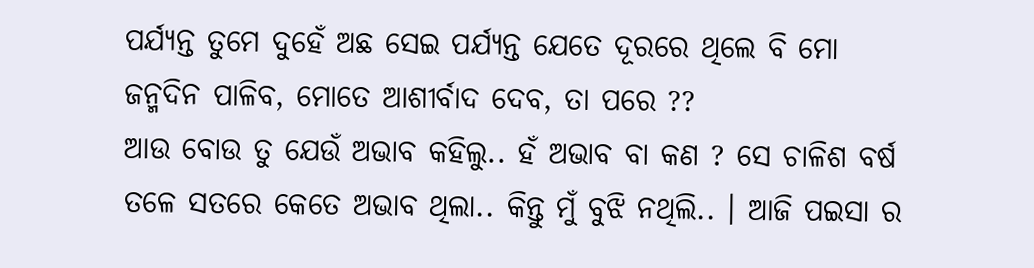ପର୍ଯ୍ୟନ୍ତ ତୁମେ ଦୁହେଁ ଅଛ ସେଇ ପର୍ଯ୍ୟନ୍ତ ଯେତେ ଦୂରରେ ଥିଲେ ବି ମୋ ଜନ୍ମଦିନ ପାଳିବ, ମୋତେ ଆଶୀର୍ବାଦ ଦେବ, ତା ପରେ ??
ଆଉ ବୋଉ ତୁ ଯେଉଁ ଅଭାବ କହିଲୁ.. ହଁ ଅଭାବ ବା କଣ ? ସେ ଚାଳିଶ ବର୍ଷ ତଳେ ସତରେ କେତେ ଅଭାବ ଥିଲା.. କିନ୍ତୁ ମୁଁ ବୁଝି ନଥିଲି.. । ଆଜି ପଇସା ର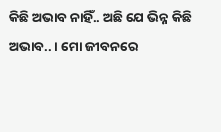କିଛି ଅଭାବ ନାହିଁ.. ଅଛି ଯେ ଭିନ୍ନ କିଛି ଅଭାବ.. । ମୋ ଜୀବନରେ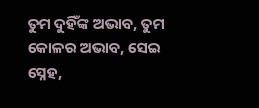ତୁମ ଦୁହିଁଙ୍କ ଅଭାବ, ତୁମ କୋଳର ଅଭାବ, ସେଇ ସ୍ନେହ,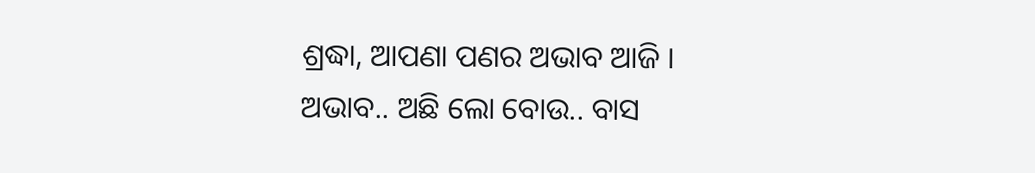ଶ୍ରଦ୍ଧା, ଆପଣା ପଣର ଅଭାବ ଆଜି ।
ଅଭାବ.. ଅଛି ଲୋ ବୋଉ.. ବାସ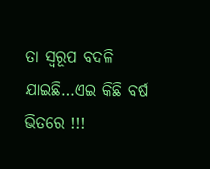ତା ସ୍ୱରୂପ ବଦଳି ଯାଇଛି…ଏଇ କିଛି ବର୍ଷ ଭିତରେ !!!